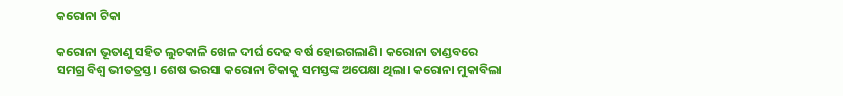କରୋନା ଟିକା

କରୋନା ଭୂତାଣୁ ସହିତ ଲୁଚକାଳି ଖେଳ ଦୀର୍ଘ ଦେଢ ବର୍ଷ ହୋଇଗଲାଣି। କରୋନା ତାଣ୍ଡବରେ ସମଗ୍ର ବିଶ୍ୱ ଭୀତତ୍ରସ୍ତ। ଶେଷ ଭରସା କରୋନା ଟିକାକୁ ସମସ୍ତଙ୍କ ଅପେକ୍ଷା ଥିଲା। କରୋନା ମୁକାବିଲା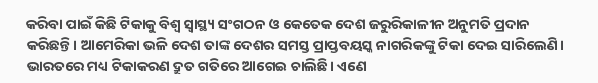କରିବା ପାଇଁ କିଛି ଟିକାକୁ ବିଶ୍ୱ ସ୍ବାସ୍ଥ୍ୟ ସଂଗଠନ ଓ କେତେକ ଦେଶ ଜରୁରିକାଳୀନ ଅନୁମତି ପ୍ରଦାନ କରିଛନ୍ତି। ଆମେରିକା ଭଳି ଦେଶ ତାଙ୍କ ଦେଶର ସମସ୍ତ ପ୍ରାପ୍ତବୟସ୍କ ନାଗରିକଙ୍କୁ ଟିକା ଦେଇ ସାରିଲେଣି। ଭାରତରେ ମଧ୍ୟ ଟିକାକରଣ ଦ୍ରୁତ ଗତିରେ ଆଗେଇ ଚାଲିଛି। ଏଣେ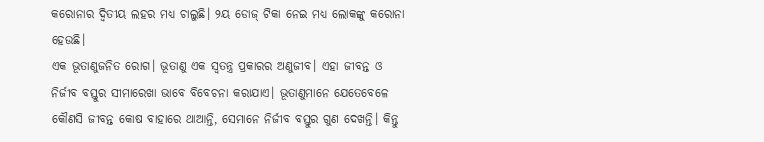କରୋନାର ଦ୍ୱିତୀୟ ଲହର ମଧ୍ୟ ଚାଲୁଛି। ୨ୟ ଡୋଜ୍‌ ଟିକା ନେଇ ମଧ୍ୟ ଲୋକଙ୍କୁ କରୋନା ହେଉଛି।
ଏକ ଭୂତାଣୁଜନିତ ରୋଗ। ଭୂତାଣୁ ଏକ ସ୍ବତନ୍ତ୍ର ପ୍ରକାରର ଅଣୁଜୀବ। ଏହା ଜୀବନ୍ତ ଓ ନିର୍ଜୀବ ବସ୍ତୁର ସୀମାରେଖା ଭାବେ ବିବେଚନା କରାଯାଏ। ଭୂତାଣୁମାନେ ଯେତେବେଳେ କୌଣସି ଜୀବନ୍ତ କୋଷ ବାହାରେ ଥାଆନ୍ତି, ସେମାନେ ନିର୍ଜୀବ ବସ୍ତୁର ଗୁଣ ଦେଖନ୍ତି। କିନ୍ତୁ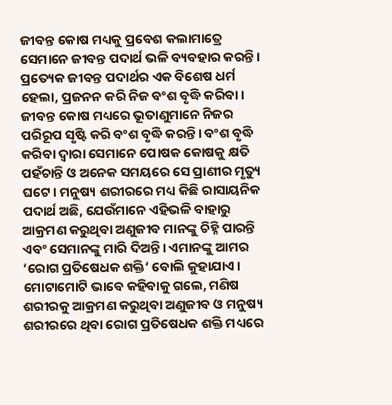ଜୀବନ୍ତ କୋଷ ମଧ୍ୟକୁ ପ୍ରବେଶ କଲାମାତ୍ରେ ସେମାନେ ଜୀବନ୍ତ ପଦାର୍ଥ ଭଳି ବ୍ୟବହାର କରନ୍ତି। ପ୍ରତ୍ୟେକ ଜୀବନ୍ତ ପଦାର୍ଥର ଏକ ବିଶେଷ ଧର୍ମ ହେଲା, ପ୍ରଜନନ କରି ନିଜ ବଂଶ ବୃଦ୍ଧି କରିବା। ଜୀବନ୍ତ କୋଷ ମଧ୍ୟରେ ଭୂତାଣୁମାନେ ନିଜର ପରିରୂପ ସୃଷ୍ଟି କରି ବଂଶ ବୃଦ୍ଧି କରନ୍ତି। ବଂଶ ବୃଦ୍ଧି କରିବା ଦ୍ୱାରା ସେମାନେ ପୋଷକ କୋଷକୁ କ୍ଷତି ପହଁଚାନ୍ତି ଓ ଅନେକ ସମୟରେ ସେ ପ୍ରାଣୀର ମୃତ୍ୟୁ ଘଟେ। ମନୁଷ୍ୟ ଶରୀରରେ ମଧ୍ୟ କିଛି ରାସାୟନିକ ପଦାର୍ଥ ଅଛି, ଯେଉଁମାନେ ଏହିଭଳି ବାହାରୁ ଆକ୍ରମଣ କରୁଥିବା ଅଣୁଜୀବ ମାନଙ୍କୁ ଚିହ୍ନି ପାରନ୍ତି ଏବଂ ସେମାନଙ୍କୁ ମାରି ଦିଅନ୍ତି। ଏମାନଙ୍କୁ ଆମର ‘ରୋଗ ପ୍ରତିଷେଧକ ଶକ୍ତି’ ବୋଲି କୁହାଯାଏ। ମୋଟାମୋଟି ଭାବେ କହିବାକୁ ଗଲେ, ମଣିଷ ଶରୀରକୁ ଆକ୍ରମଣ କରୁଥିବା ଅଣୁଜୀବ ଓ ମନୁଷ୍ୟ ଶରୀରରେ ଥିବା ରୋଗ ପ୍ରତିଷେଧକ ଶକ୍ତି ମଧ୍ୟରେ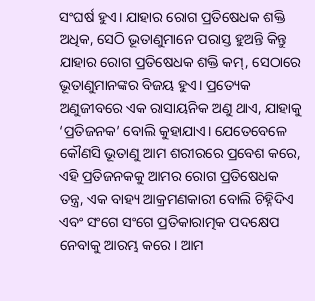ସଂଘର୍ଷ ହୁଏ। ଯାହାର ରୋଗ ପ୍ରତିଷେଧକ ଶକ୍ତି ଅଧିକ, ସେଠି ଭୂତାଣୁମାନେ ପରାସ୍ତ ହୁଅନ୍ତି କିନ୍ତୁ ଯାହାର ରୋଗ ପ୍ରତିଷେଧକ ଶକ୍ତି କମ୍‌, ସେଠାରେ ଭୂତାଣୁମାନଙ୍କର ବିଜୟ ହୁଏ। ପ୍ରତ୍ୟେକ ଅଣୁଜୀବରେ ଏକ ରାସାୟନିକ ଅଣୁ ଥାଏ, ଯାହାକୁ ‘ପ୍ରତିଜନକ’ ବୋଲି କୁହାଯାଏ। ଯେତେବେଳେ କୌଣସି ଭୂତାଣୁ ଆମ ଶରୀରରେ ପ୍ରବେଶ କରେ, ଏହି ପ୍ରତିଜନକକୁ ଆମର ରୋଗ ପ୍ରତିଷେଧକ ତନ୍ତ୍ର, ଏକ ବାହ୍ୟ ଆକ୍ରମଣକାରୀ ବୋଲି ଚିହ୍ନିଦିଏ ଏବଂ ସଂଗେ ସଂଗେ ପ୍ରତିକାରାତ୍ମକ ପଦକ୍ଷେପ ନେବାକୁ ଆରମ୍ଭ କରେ। ଆମ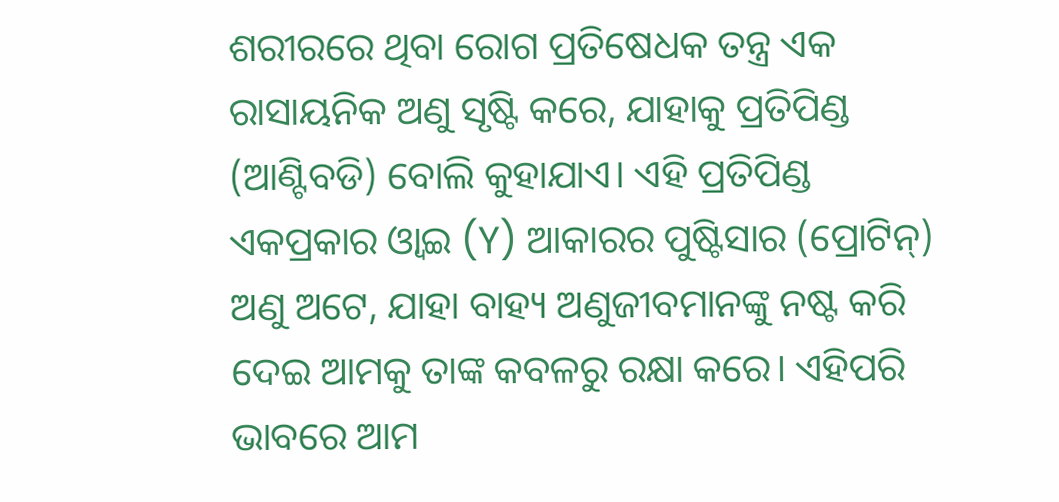ଶରୀରରେ ଥିବା ରୋଗ ପ୍ରତିଷେଧକ ତନ୍ତ୍ର ଏକ ରାସାୟନିକ ଅଣୁ ସୃଷ୍ଟି କରେ, ଯାହାକୁ ପ୍ରତିପିଣ୍ଡ (ଆଣ୍ଟିବଡି) ବୋଲି କୁହାଯାଏ। ଏହି ପ୍ରତିପିଣ୍ଡ ଏକପ୍ରକାର ଓ୍ବାଇ (Y) ଆକାରର ପୁଷ୍ଟିସାର (ପ୍ରୋଟିନ୍‌) ଅଣୁ ଅଟେ, ଯାହା ବାହ୍ୟ ଅଣୁଜୀବମାନଙ୍କୁ ନଷ୍ଟ କରି ଦେଇ ଆମକୁ ତାଙ୍କ କବଳରୁ ରକ୍ଷା କରେ। ଏହିପରି ଭାବରେ ଆମ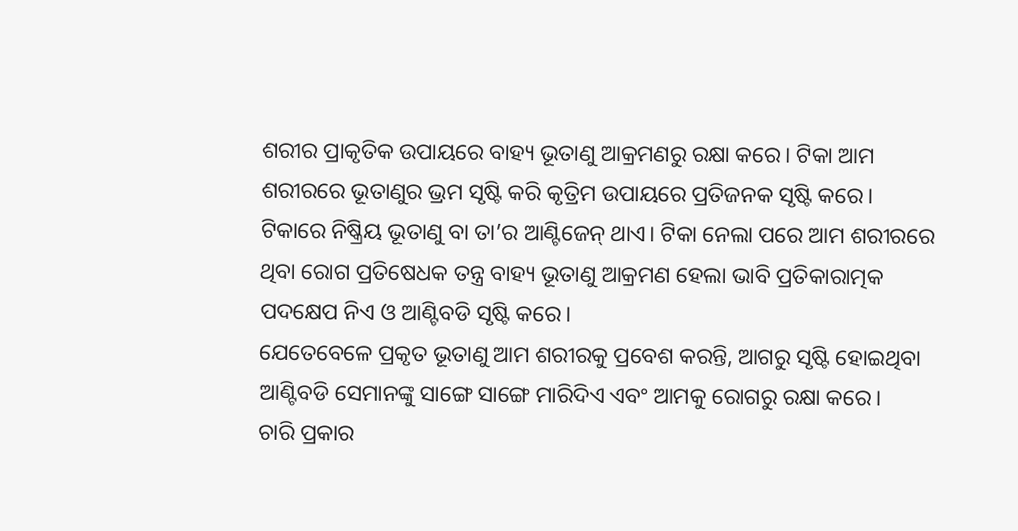ଶରୀର ପ୍ରାକୃତିକ ଉପାୟରେ ବାହ୍ୟ ଭୂତାଣୁ ଆକ୍ରମଣରୁ ରକ୍ଷା କରେ। ଟିକା ଆମ ଶରୀରରେ ଭୂତାଣୁର ଭ୍ରମ ସୃଷ୍ଟି କରି କୃତ୍ରିମ ଉପାୟରେ ପ୍ରତିଜନକ ସୃଷ୍ଟି କରେ। ଟିକାରେ ନିଷ୍କ୍ରିୟ ଭୂତାଣୁ ବା ତା’ର ଆଣ୍ଟିଜେନ୍‌ ଥାଏ। ଟିକା ନେଲା ପରେ ଆମ ଶରୀରରେ ଥିବା ରୋଗ ପ୍ରତିଷେଧକ ତନ୍ତ୍ର ବାହ୍ୟ ଭୂତାଣୁ ଆକ୍ରମଣ ହେଲା ଭାବି ପ୍ରତିକାରାତ୍ମକ ପଦକ୍ଷେପ ନିଏ ଓ ଆଣ୍ଟିବଡି ସୃଷ୍ଟି କରେ।
ଯେତେବେଳେ ପ୍ରକୃତ ଭୂତାଣୁ ଆମ ଶରୀରକୁ ପ୍ରବେଶ କରନ୍ତି, ଆଗରୁ ସୃଷ୍ଟି ହୋଇଥିବା ଆଣ୍ଟିବଡି ସେମାନଙ୍କୁ ସାଙ୍ଗେ ସାଙ୍ଗେ ମାରିଦିଏ ଏବଂ ଆମକୁ ରୋଗରୁ ରକ୍ଷା କରେ।
ଚାରି ପ୍ରକାର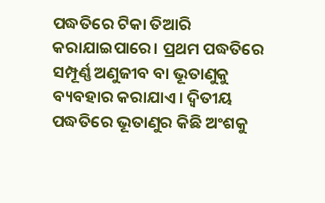ପଦ୍ଧତିରେ ଟିକା ତିଆରି କରାଯାଇପାରେ। ପ୍ରଥମ ପଦ୍ଧତିରେ ସମ୍ପୂର୍ଣ୍ଣ ଅଣୁଜୀବ ବା ଭୂତାଣୁକୁ ବ୍ୟବହାର କରାଯାଏ। ଦ୍ୱିତୀୟ ପଦ୍ଧତିରେ ଭୂତାଣୁର କିଛି ଅଂଶକୁ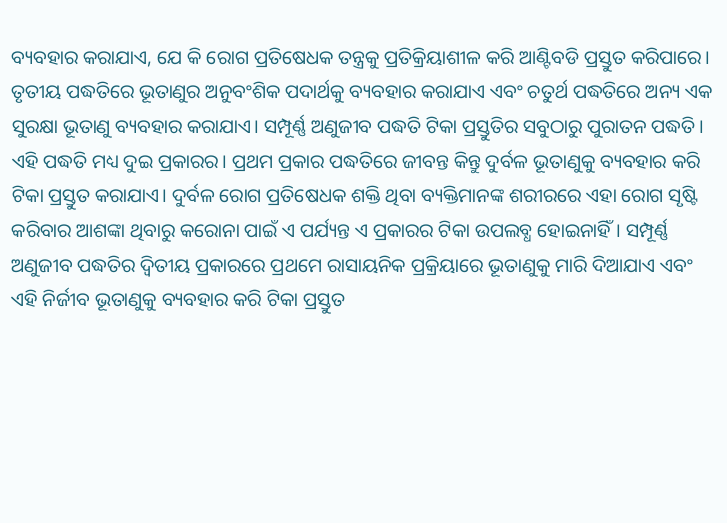ବ୍ୟବହାର କରାଯାଏ, ଯେ କି ରୋଗ ପ୍ରତିଷେଧକ ତନ୍ତ୍ରକୁ ପ୍ରତିକ୍ରିୟାଶୀଳ କରି ଆଣ୍ଟିବଡି ପ୍ରସ୍ତୁତ କରିପାରେ। ତୃତୀୟ ପଦ୍ଧତିରେ ଭୂତାଣୁର ଅନୁବଂଶିକ ପଦାର୍ଥକୁ ବ୍ୟବହାର କରାଯାଏ ଏବଂ ଚତୁର୍ଥ ପଦ୍ଧତିରେ ଅନ୍ୟ ଏକ ସୁରକ୍ଷା ଭୂତାଣୁ ବ୍ୟବହାର କରାଯାଏ। ସମ୍ପୂର୍ଣ୍ଣ ଅଣୁଜୀବ ପଦ୍ଧତି ଟିକା ପ୍ରସ୍ତୁତିର ସବୁଠାରୁ ପୁରାତନ ପଦ୍ଧତି। ଏହି ପଦ୍ଧତି ମଧ୍ୟ ଦୁଇ ପ୍ରକାରର। ପ୍ରଥମ ପ୍ରକାର ପଦ୍ଧତିରେ ଜୀବନ୍ତ କିନ୍ତୁ ଦୁର୍ବଳ ଭୂତାଣୁକୁ ବ୍ୟବହାର କରି ଟିକା ପ୍ରସ୍ତୁତ କରାଯାଏ। ଦୁର୍ବଳ ରୋଗ ପ୍ରତିଷେଧକ ଶକ୍ତି ଥିବା ବ୍ୟକ୍ତିମାନଙ୍କ ଶରୀରରେ ଏହା ରୋଗ ସୃଷ୍ଟି କରିବାର ଆଶଙ୍କା ଥିବାରୁ କରୋନା ପାଇଁ ଏ ପର୍ଯ୍ୟନ୍ତ ଏ ପ୍ରକାରର ଟିକା ଉପଲବ୍ଧ ହୋଇନାହିଁ। ସମ୍ପୂର୍ଣ୍ଣ ଅଣୁଜୀବ ପଦ୍ଧତିର ଦ୍ୱିତୀୟ ପ୍ରକାରରେ ପ୍ରଥମେ ରାସାୟନିକ ପ୍ରକ୍ରିୟାରେ ଭୂତାଣୁକୁ ମାରି ଦିଆଯାଏ ଏବଂ ଏହି ନିର୍ଜୀବ ଭୂତାଣୁକୁ ବ୍ୟବହାର କରି ଟିକା ପ୍ରସ୍ତୁତ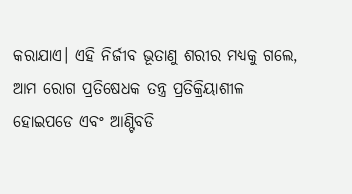କରାଯାଏ। ଏହି ନିର୍ଜୀବ ଭୂତାଣୁ ଶରୀର ମଧ୍ୟକୁ ଗଲେ, ଆମ ରୋଗ ପ୍ରତିଷେଧକ ତନ୍ତ୍ର ପ୍ରତିକ୍ରିୟାଶୀଳ ହୋଇପଡେ ଏବଂ ଆଣ୍ଟିବଡି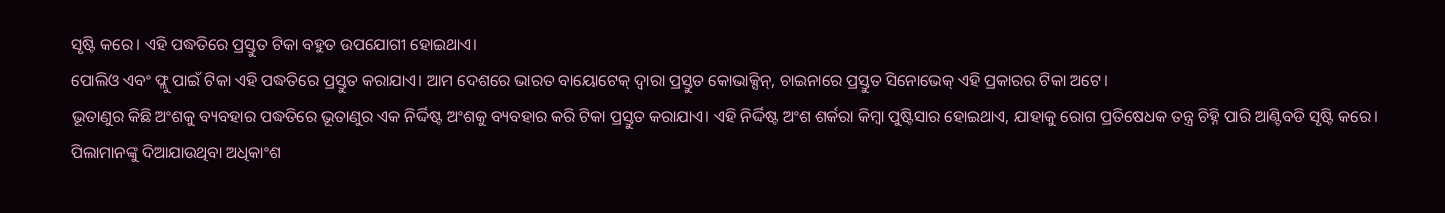ସୃଷ୍ଟି କରେ। ଏହି ପଦ୍ଧତିରେ ପ୍ରସ୍ତୁତ ଟିକା ବହୁତ ଉପଯୋଗୀ ହୋଇଥାଏ।
ପୋଲିଓ ଏବଂ ଫ୍ଲୁ ପାଇଁ ଟିକା ଏହି ପଦ୍ଧତିରେ ପ୍ରସ୍ତୁତ କରାଯାଏ। ଆମ ଦେଶରେ ଭାରତ ବାୟୋଟେକ୍‌ ଦ୍ୱାରା ପ୍ରସ୍ତୁତ କୋଭାକ୍ସିନ୍‌, ଚାଇନାରେ ପ୍ରସ୍ତୁତ ସିନୋଭେକ୍‌ ଏହି ପ୍ରକାରର ଟିକା ଅଟେ।
ଭୂତାଣୁର କିଛି ଅଂଶକୁ ବ୍ୟବହାର ପଦ୍ଧତିରେ ଭୂତାଣୁର ଏକ ନିର୍ଦ୍ଦିଷ୍ଟ ଅଂଶକୁ ବ୍ୟବହାର କରି ଟିକା ପ୍ରସ୍ତୁତ କରାଯାଏ। ଏହି ନିର୍ଦ୍ଦିଷ୍ଟ ଅଂଶ ଶର୍କରା କିମ୍ବା ପୁଷ୍ଟିସାର ହୋଇଥାଏ, ଯାହାକୁ ରୋଗ ପ୍ରତିଷେଧକ ତନ୍ତ୍ର ଚିହ୍ନି ପାରି ଆଣ୍ଟିବଡି ସୃଷ୍ଟି କରେ। ପିଲାମାନଙ୍କୁ ଦିଆଯାଉଥିବା ଅଧିକାଂଶ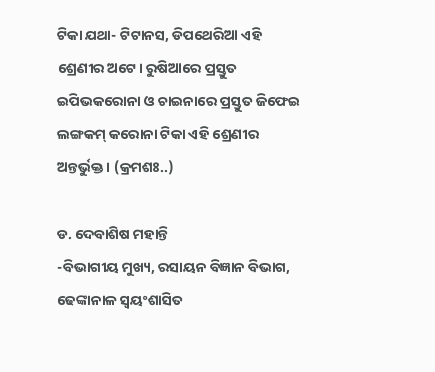ଟିକା ଯଥା- ଟିଟାନସ, ଡିପଥେରିଆ ଏହି ଶ୍ରେଣୀର ଅଟେ। ରୁଷିଆରେ ପ୍ରସ୍ତୁତ ଇପିଭକରୋନା ଓ ଚାଇନାରେ ପ୍ରସ୍ତୁତ ଜିଫେଇ ଲଙ୍ଗକମ୍‌ କରୋନା ଟିକା ଏହି ଶ୍ରେଣୀର ଅନ୍ତର୍ଭୁକ୍ତ। (କ୍ରମଶଃ..)

ଡ. ଦେବାଶିଷ ମହାନ୍ତି
-ବିଭାଗୀୟ ମୁଖ୍ୟ, ରସାୟନ ବିଜ୍ଞାନ ବିଭାଗ, ଢେଙ୍କାନାଳ ସ୍ବୟଂଶାସିତ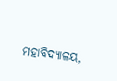ମହାବିଦ୍ୟାଳୟ,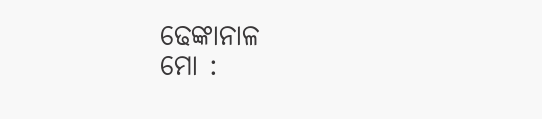ଢେଙ୍କାନାଳ
ମୋ :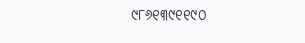୯୮୬୧୩୯୧୧୯୦